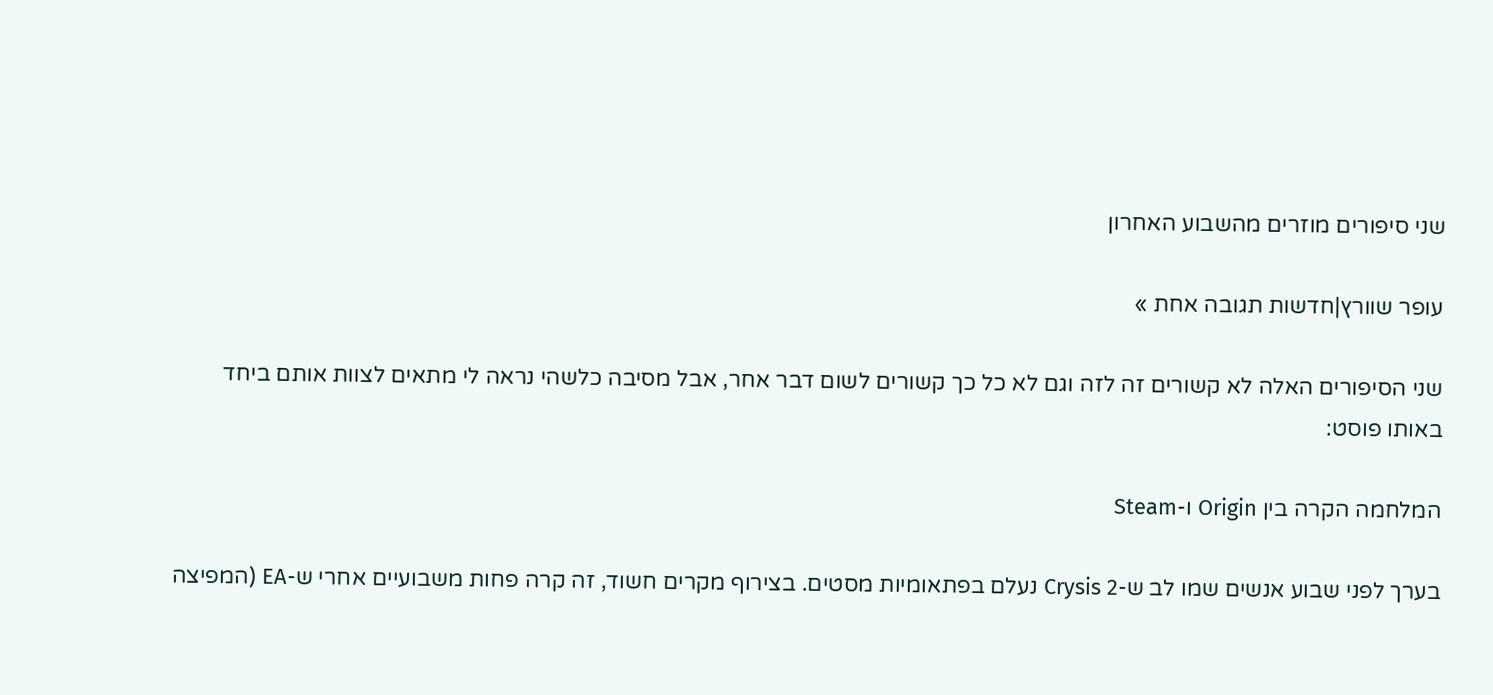שני סיפורים מוזרים מהשבוע האחרון

עופר שוורץ|חדשות תגובה אחת »

שני הסיפורים האלה לא קשורים זה לזה וגם לא כל כך קשורים לשום דבר אחר, אבל מסיבה כלשהי נראה לי מתאים לצוות אותם ביחד באותו פוסט:

המלחמה הקרה בין Origin ו-Steam

בערך לפני שבוע אנשים שמו לב ש-Crysis 2 נעלם בפתאומיות מסטים. בצירוף מקרים חשוד, זה קרה פחות משבועיים אחרי ש-EA (המפיצה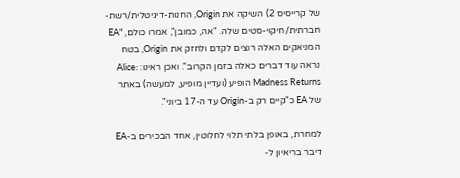של קרייסיס 2) השיקה את Origin, החנות-דיגיטלית/רשת-חברתית/חיקוי-סטים שלה. "אה, כמובן", אמרו כולם, "EA המניאקים האלה רוצים לקדם ולחזק את Origin, בטח נראה עוד דברים כאלה בזמן הקרוב". ואכן ראינו: Alice: Madness Returns הופיע (ועדיין מופיע, למעשה) באתר של EA כ"קיים רק ב-Origin עד ה-17 ביוני".

למחרת, באופן בלתי תלוי לחלוטין, אחד הבכירים ב-EA דיבר בריאיון ל-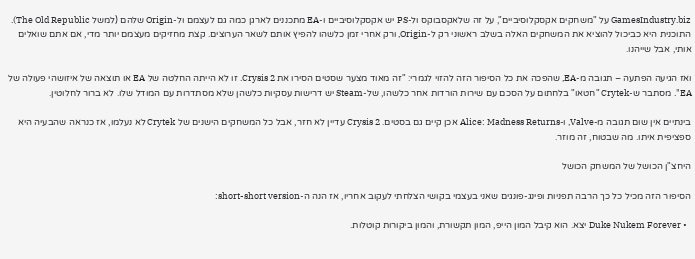GamesIndustry.biz על "משחקים אקסקלוסיביים", על זה שלאקסבוקס ול-PS יש אקסקלוסיביים ו-EA מתכננים לארגן כמה גם לעצמם ול-Origin שלהם (למשל The Old Republic). התוכנית היא כביכול להוציא את המשחקים האלה בשלב ראשוני רק ל-Origin, ורק אחרי זמן כלשהו להפיץ אותם לשאר הערוצים. קצת מחזיקים מעצמם יותר מדי, אם אתם שואלים אותי, אבל שייהנו.

ואז הגיעה הפתעה – תגובה מ-EA, שהפכה את כל הסיפור הזה להזוי לגמרי: "זה מאוד מצער שסטים הסירו את Crysis 2. זו לא הייתה החלטה של EA או תוצאה של איזושהי פעולה של EA". מסתבר ש-Crytek "חטאו" בלחתום על הסכם עם שירות הורדות אחר כלשהו, של-Steam יש דרישות עסקיות כלשהן שלא מסתדרות עם המודל שלו. לא ברור לחלוטין.

בינתיים אין שום תגובה מ-Valve, ו-Alice: Madness Returns אכן קיים גם בסטים. Crysis 2 עדיין לא חזר, אבל כל המשחקים הישנים של Crytek לא נעלמו, אז כנראה שהבעיה היא ספציפית איתו. מה שבטוח, זה מוזר.

היחצ"ן הכושל של המשחק הכושל

הסיפור הזה מכיל כל כך הרבה תפניות ופינג-פונגים שאני בעצמי בקושי הצלחתי לעקוב אחריו, אז הנה ה-short-short version:

  • Duke Nukem Forever יצא. הוא קיבל המון הייפ, המון תקשורת, והמון ביקורות קוטלות.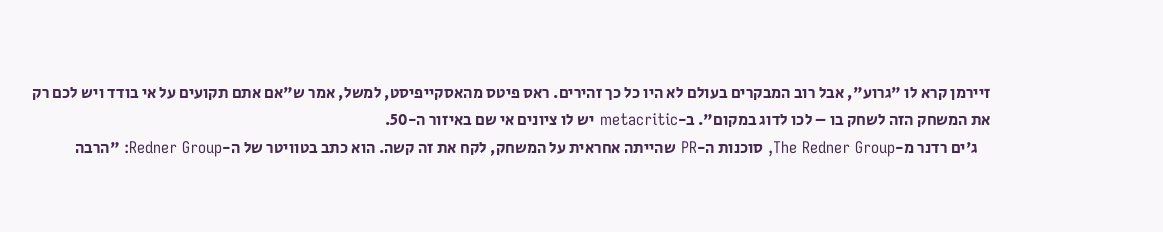זיירמן קרא לו "גרוע", אבל רוב המבקרים בעולם לא היו כל כך זהירים. ראס פיטס מהאסקייפיסט, למשל, אמר ש"אם אתם תקועים על אי בודד ויש לכם רק את המשחק הזה לשחק בו – לכו לדוג במקום". ב-metacritic יש לו ציונים אי שם באיזור ה-50.
    ג'ים רדנר מ-The Redner Group, סוכנות ה-PR שהייתה אחראית על המשחק, לקח את זה קשה. הוא כתב בטוויטר של ה-Redner Group: "הרבה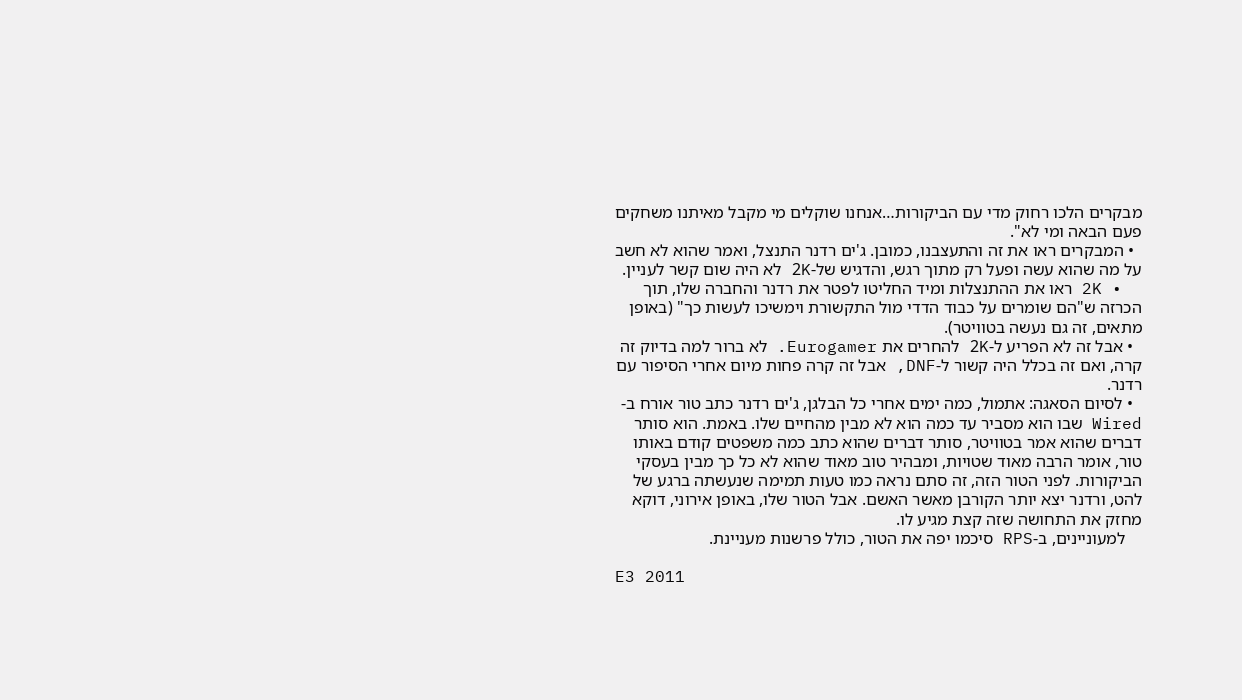מבקרים הלכו רחוק מדי עם הביקורות…אנחנו שוקלים מי מקבל מאיתנו משחקים פעם הבאה ומי לא".
  • המבקרים ראו את זה והתעצבנו, כמובן. ג'ים רדנר התנצל, ואמר שהוא לא חשב על מה שהוא עשה ופעל רק מתוך רגש, והדגיש של-2K לא היה שום קשר לעניין.
  • 2K ראו את ההתנצלות ומיד החליטו לפטר את רדנר והחברה שלו, תוך הכרזה ש"הם שומרים על כבוד הדדי מול התקשורת וימשיכו לעשות כך" (באופן מתאים, זה גם נעשה בטוויטר).
  • אבל זה לא הפריע ל-2K להחרים את Eurogamer. לא ברור למה בדיוק זה קרה, ואם זה בכלל היה קשור ל-DNF, אבל זה קרה פחות מיום אחרי הסיפור עם רדנר.
  • לסיום הסאגה: אתמול, כמה ימים אחרי כל הבלגן, ג'ים רדנר כתב טור אורח ב-Wired שבו הוא מסביר עד כמה הוא לא מבין מהחיים שלו. באמת. הוא סותר דברים שהוא אמר בטוויטר, סותר דברים שהוא כתב כמה משפטים קודם באותו טור, אומר הרבה מאוד שטויות, ומבהיר טוב מאוד שהוא לא כל כך מבין בעסקי הביקורות. לפני הטור הזה, זה סתם נראה כמו טעות תמימה שנעשתה ברגע של להט, ורדנר יצא יותר הקורבן מאשר האשם. אבל הטור שלו, באופן אירוני, דוקא מחזק את התחושה שזה קצת מגיע לו.
    למעוניינים, ב-RPS סיכמו יפה את הטור, כולל פרשנות מעניינת.

E3 2011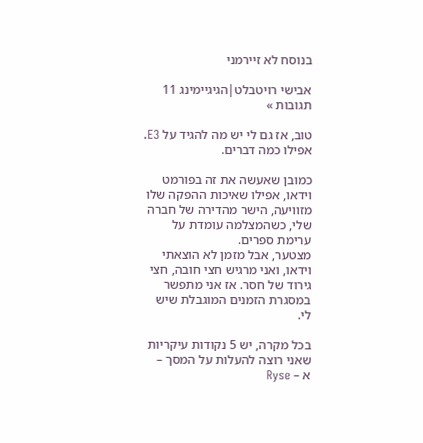בנוסח לא זיירמני

אבישי רויטבלט|הגיגיימינג 11 תגובות »

טוב, אז גם לי יש מה להגיד על E3. אפילו כמה דברים.

כמובן שאעשה את זה בפורמט וידאו, אפילו שאיכות ההפקה שלו מזוויעה, הישר מהדירה של חברה שלי, כשהמצלמה עומדת על ערימת ספרים.
מצטער, אבל מזמן לא הוצאתי וידאו, ואני מרגיש חצי חובה, חצי גירוד של חסר. אז אני מתפשר במסגרת הזמנים המוגבלת שיש לי.

בכל מקרה, יש 5 נקודות עיקריות שאני רוצה להעלות על המסך –
א – Ryse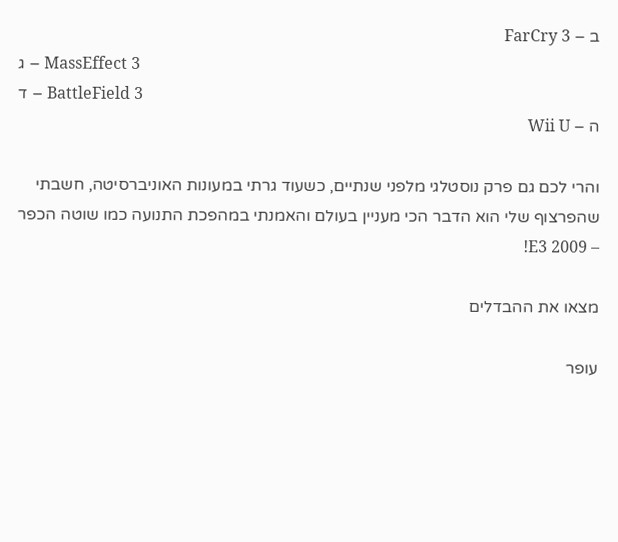ב – FarCry 3
ג – MassEffect 3
ד – BattleField 3
ה – Wii U

והרי לכם גם פרק נוסטלגי מלפני שנתיים, כשעוד גרתי במעונות האוניברסיטה, חשבתי שהפרצוף שלי הוא הדבר הכי מעניין בעולם והאמנתי במהפכת התנועה כמו שוטה הכפר – E3 2009!

מצאו את ההבדלים

עופר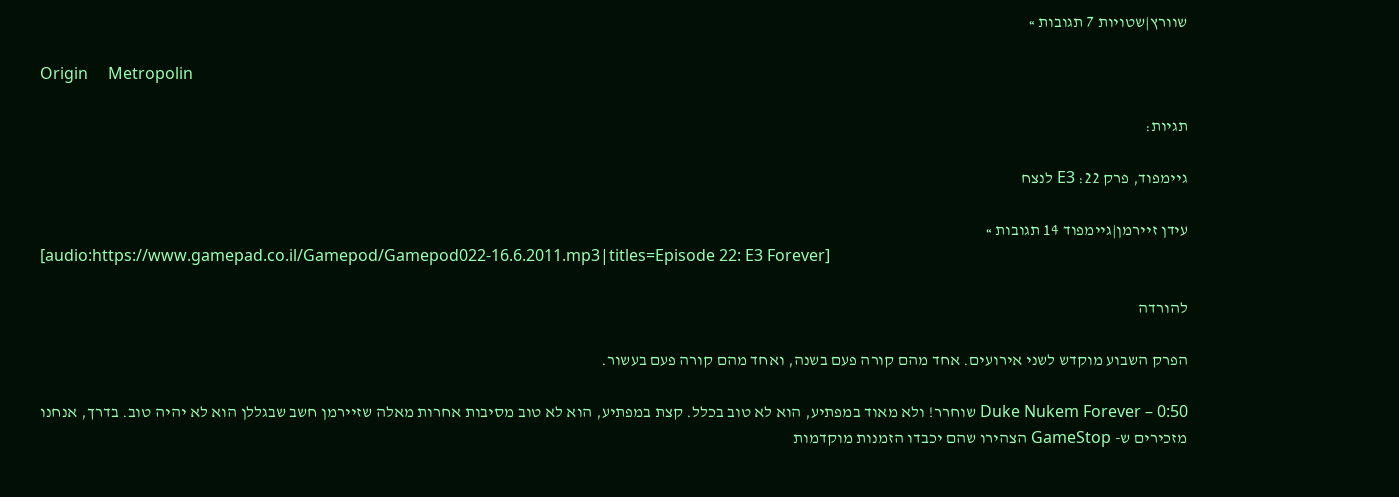שוורץ|שטויות 7 תגובות »

Origin     Metropolin

תגיות:

גיימפוד, פרק 22: E3 לנצח

עידן זיירמן|גיימפוד 14 תגובות »
[audio:https://www.gamepad.co.il/Gamepod/Gamepod022-16.6.2011.mp3|titles=Episode 22: E3 Forever]

להורדה

הפרק השבוע מוקדש לשני אירועים. אחד מהם קורה פעם בשנה, ואחד מהם קורה פעם בעשור.

0:50 – Duke Nukem Forever שוחרר! ולא מאוד במפתיע, הוא לא טוב בכלל. קצת במפתיע, הוא לא טוב מסיבות אחרות מאלה שזיירמן חשב שבגללן הוא לא יהיה טוב. בדרך, אנחנו מזכירים ש- GameStop הצהירו שהם יכבדו הזמנות מוקדמות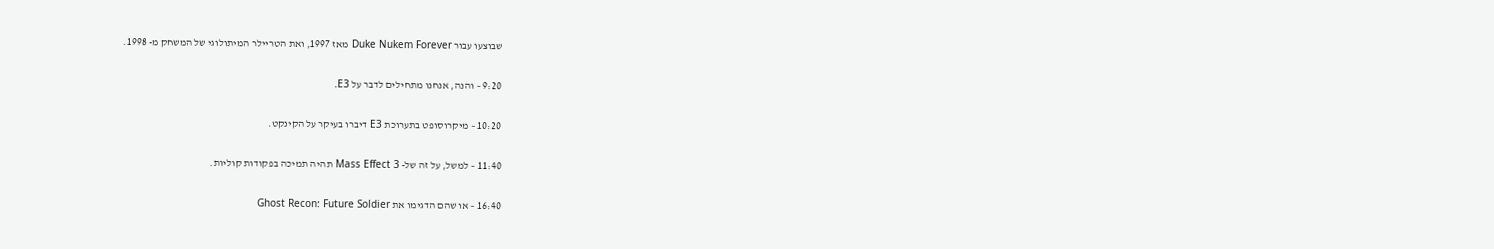שבוצעו עבור Duke Nukem Forever מאז 1997, ואת הטריילר המיתולוגי של המשחק מ- 1998.

9:20 – והנה, אנחנו מתחילים לדבר על E3.

10:20 – מיקרוסופט בתערוכת E3 דיברו בעיקר על הקינקט.

11:40 – למשל, על זה של- Mass Effect 3 תהיה תמיכה בפקודות קוליות.

16:40 – או שהם הדגימו את Ghost Recon: Future Soldier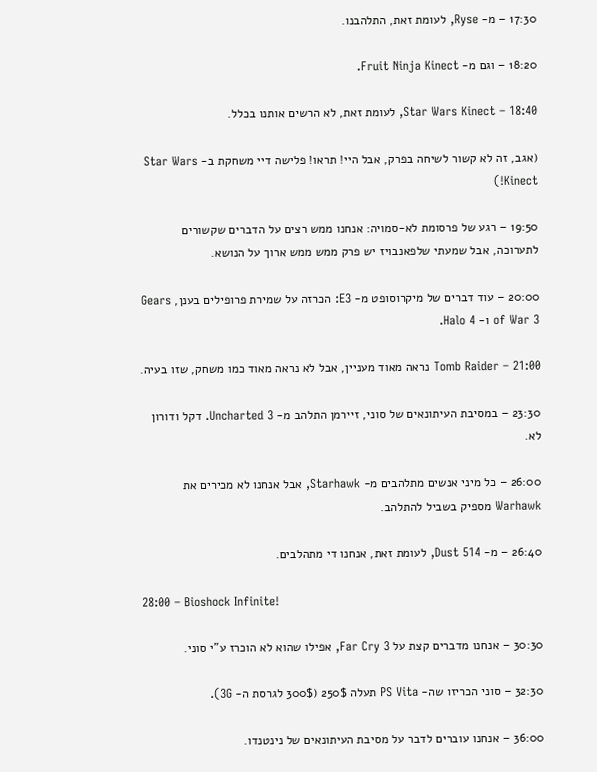17:30 – מ- Ryse, לעומת זאת, התלהבנו.

18:20 – וגם מ- Fruit Ninja Kinect.

18:40 – Star Wars Kinect, לעומת זאת, לא הרשים אותנו בכלל.

(אגב, זה לא קשור לשיחה בפרק, אבל היי! תראו! פלישה דיי משחקת ב- Star Wars Kinect!)

19:50 – רגע של פרסומת לא-סמויה: אנחנו ממש רצים על הדברים שקשורים לתערוכה, אבל שמעתי שלפאנבויז יש פרק ממש ממש ארוך על הנושא.

20:00 – עוד דברים של מיקרוסופט מ- E3: הכרזה על שמירת פרופילים בענן, Gears of War 3 ו- Halo 4.

21:00 – Tomb Raider נראה מאוד מעניין, אבל לא נראה מאוד כמו משחק, שזו בעיה.

23:30 – במסיבת העיתונאים של סוני, זיירמן התלהב מ- Uncharted 3. דקל ודורון לא.

26:00 – כל מיני אנשים מתלהבים מ- Starhawk, אבל אנחנו לא מכירים את Warhawk מספיק בשביל להתלהב.

26:40 – מ- Dust 514, לעומת זאת, אנחנו די מתהלבים.

28:00 – Bioshock Infinite!

30:30 – אנחנו מדברים קצת על Far Cry 3, אפילו שהוא לא הוכרז ע"י סוני.

32:30 – סוני הכריזו שה- PS Vita תעלה 250$ (300$ לגרסת ה- 3G).

36:00 – אנחנו עוברים לדבר על מסיבת העיתונאים של נינטנדו.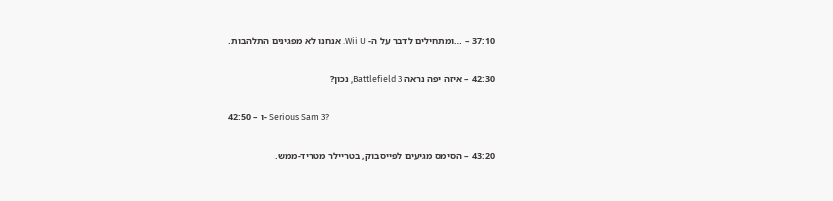37:10 – …ומתחילים לדבר על ה- Wii U. אנחנו לא מפגינים התלהבות.

42:30 – איזה יפה נראה Battlefield 3, נכון?

42:50 – ו- Serious Sam 3?

43:20 – הסימס מגיעים לפייסבוק, בטריילר מטריד-ממש.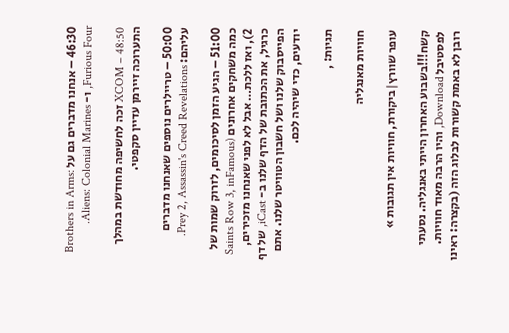46:30 – אנחנו מדברים גם על Brothers in Arms: Furious Four, ו- Aliens: Colonial Marines.

48:50 – XCOM זכה לחשיפה מחודשת במהלך התערוכה זיירמן עדיין סקפטי.

50:00 – טריילרים נוספים שאנחנו מדברים עליהם: Prey 2, Assassin's Creed Revelations.

51:00 – הגיע הזמן לסיכומים, לזרוק שמות של כמה משחקים אחרונים (Saints Row 3, inFamous 2), ואז ללכת… אבל לא לפני שאנחנו מזכירים, כרגיל, את הכתובת של הדף שלנו ב- iCast, של דף הפייסבוק שלנו ושל חשבון הטוויטר שלנו. אתם יודעים, כדי שיהיה לכם.

תגיות: ,

חוויות מאנגליה

עופר שוורץ|ביקורת, חוויות אין תגובות »

קשח!!!בשבוע האחרון הייתי באנגליה. נסעתי לפסטיבל Download, והיו הרבה מאוד חוויות. רובן לא באמת קשורות לבלוג הזה (בקצרה: ראינו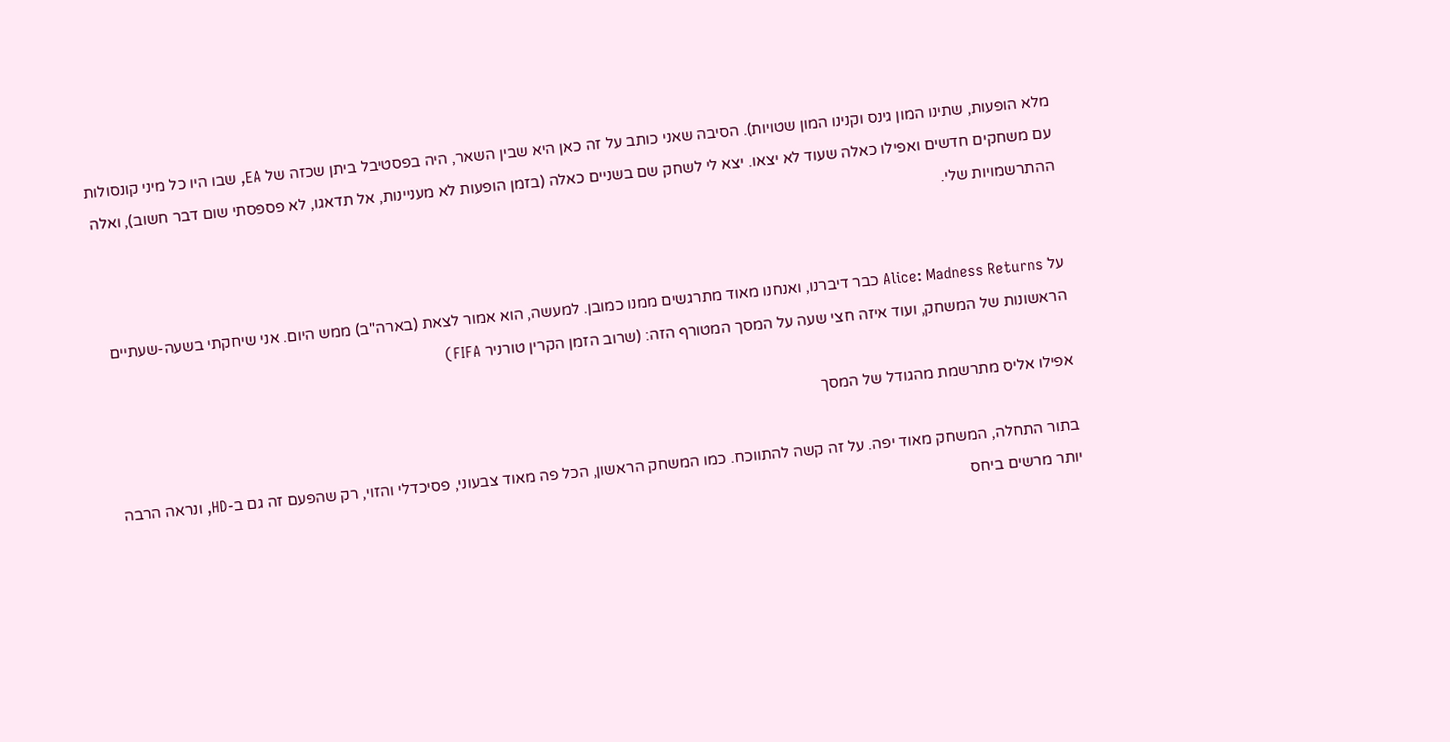מלא הופעות, שתינו המון גינס וקנינו המון שטויות). הסיבה שאני כותב על זה כאן היא שבין השאר, היה בפסטיבל ביתן שכזה של EA, שבו היו כל מיני קונסולות עם משחקים חדשים ואפילו כאלה שעוד לא יצאו. יצא לי לשחק שם בשניים כאלה (בזמן הופעות לא מעניינות, אל תדאגו, לא פספסתי שום דבר חשוב), ואלה ההתרשמויות שלי.


על Alice: Madness Returns כבר דיברנו, ואנחנו מאוד מתרגשים ממנו כמובן. למעשה, הוא אמור לצאת (בארה"ב) ממש היום. אני שיחקתי בשעה-שעתיים הראשונות של המשחק, ועוד איזה חצי שעה על המסך המטורף הזה: (שרוב הזמן הקרין טורניר FIFA)

אפילו אליס מתרשמת מהגודל של המסך

בתור התחלה, המשחק מאוד יפה. על זה קשה להתווכח. כמו המשחק הראשון, הכל פה מאוד צבעוני, פסיכדלי והזוי, רק שהפעם זה גם ב-HD, ונראה הרבה יותר מרשים ביחס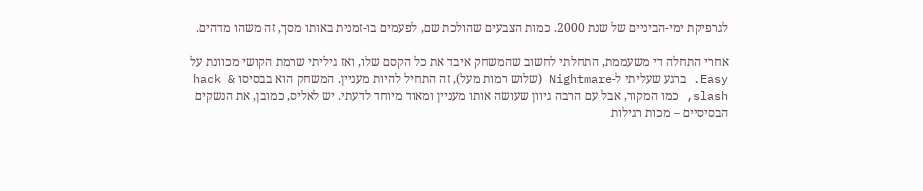לגרפיקת ימי-הביניים של שנת 2000. כמות הצבעים שהולכת שם, לפעמים בו-זמנית באותו מסך, זה משהו מדהים.

אחרי התחלה די משעממת, התחלתי לחשוב שהמשחק איבד את כל הקסם שלו, ואז גיליתי שרמת הקושי מכוונת על Easy. ברגע שעליתי ל-Nightmare (שלוש רמות מעל), זה התחיל להיות מעניין. המשחק הוא בבסיסו hack & slash, כמו המקור, אבל עם הרבה גיוון שעושה אותו מעניין ומאוד מיוחד לדעתי. יש לאליס, כמובן, את הנשקים הבסיסיים – מכות רגילות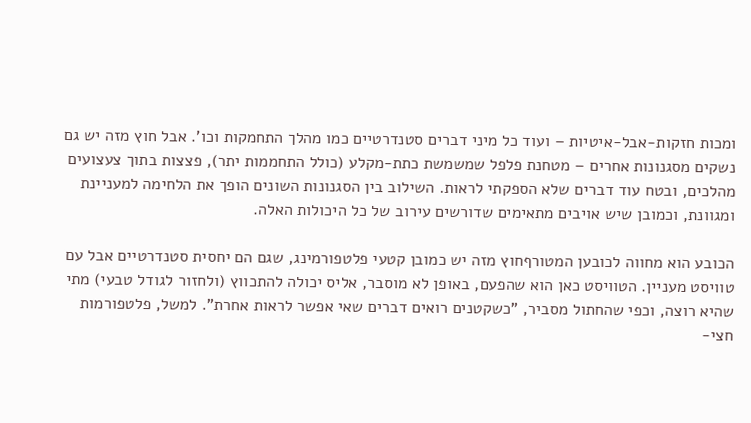ומכות חזקות-אבל-איטיות – ועוד כל מיני דברים סטנדרטיים כמו מהלך התחמקות וכו'. אבל חוץ מזה יש גם נשקים מסגנונות אחרים – מטחנת פלפל שמשמשת כתת-מקלע (כולל התחממות יתר), פצצות בתוך צעצועים מהלכים, ובטח עוד דברים שלא הספקתי לראות. השילוב בין הסגנונות השונים הופך את הלחימה למעניינת ומגוונת, וכמובן שיש אויבים מתאימים שדורשים עירוב של כל היכולות האלה.

הכובע הוא מחווה לכובען המטורףחוץ מזה יש כמובן קטעי פלטפורמינג, שגם הם יחסית סטנדרטיים אבל עם טוויסט מעניין. הטוויסט כאן הוא שהפעם, באופן לא מוסבר, אליס יכולה להתכווץ (ולחזור לגודל טבעי) מתי שהיא רוצה, וכפי שהחתול מסביר, "כשקטנים רואים דברים שאי אפשר לראות אחרת". למשל, פלטפורמות חצי-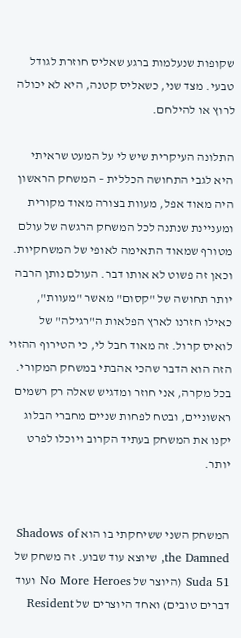שקופות שנעלמות ברגע שאליס חוזרת לגודל טבעי. מצד שני, כשאליס קטנה, היא לא יכולה לרוץ או להילחם.

התלונה העיקרית שיש לי על המעט שראיתי היא לגבי התחושה הכללית – המשחק הראשון היה מאוד אפל, מעוות בצורה מאוד מקורית ומעניינת שנתנה לכל המשחק הרגשה של עולם מטורף שמאוד התאימה לאופי של המשחקיות. וכאן זה פשוט לא אותו דבר. העולם נותן הרבה יותר תחושה של "קסום" מאשר "מעוות", כאילו חזרנו לארץ הפלאות ה"רגילה" של לואיס קרול. זה מאוד חבל לי, כי הטירוף ההזוי הזה הוא הדבר שהכי אהבתי במשחק המקורי. בכל מקרה, אני חוזר ומדגיש שאלה רק רשמים ראשוניים, ובטח לפחות שניים מחברי הבלוג יקנו את המשחק בעתיד הקרוב ויוכלו לפרט יותר.


המשחק השני ששיחקתי בו הוא Shadows of the Damned, שיוצא עוד שבוע. זה משחק של Suda 51 (היוצר של No More Heroes ועוד דברים טובים) ואחד היוצרים של Resident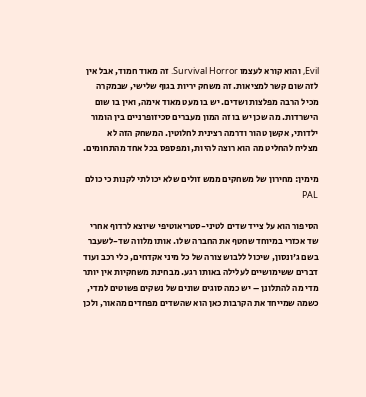Evil, והוא קורא לעצמו Survival Horror. זה מאוד חמוד, אבל אין לזה שום קשר למציאות. זה משחק יריות בגוף שלישי, שבמקרה מכיל הרבה מפלצות ושדים. יש בו מעט מאוד אימה, ואין בו שום הישרדות. מה שכן יש בו זה המון מעברים סכיזופרניים בין הומור ילדותי, אקשן טהור ודרמה רצינית לחלוטין. המשחק הזה לא מצליח להחליט מה הוא רוצה להיות, ומפספס בכל אחד מהתחומים.

מימין: מחירון של משחקים ממש זולים שלא יכולתי לקנות כי כולם PAL

הסיפור הוא על צייד שדים לטיני-סטריאוטיפי שיוצא לרדוף אחרי שד אכזרי במיוחד שחטף את החברה שלו. אותו מלווה שד-לשעבר בשם ג'ונסון, שיכול ללבוש צורה של כל מיני אקדחים, כלי רכב ועוד דברים ששימושיים לעלילה באותו רגע. מבחינת משחקיות אין יותר מדי מה להתלונן – יש כמה סוגים שונים של נשקים פשוטים למדי, כשמה שמייחד את הקרבות כאן הוא שהשדים מפחדים מהאור, ולכן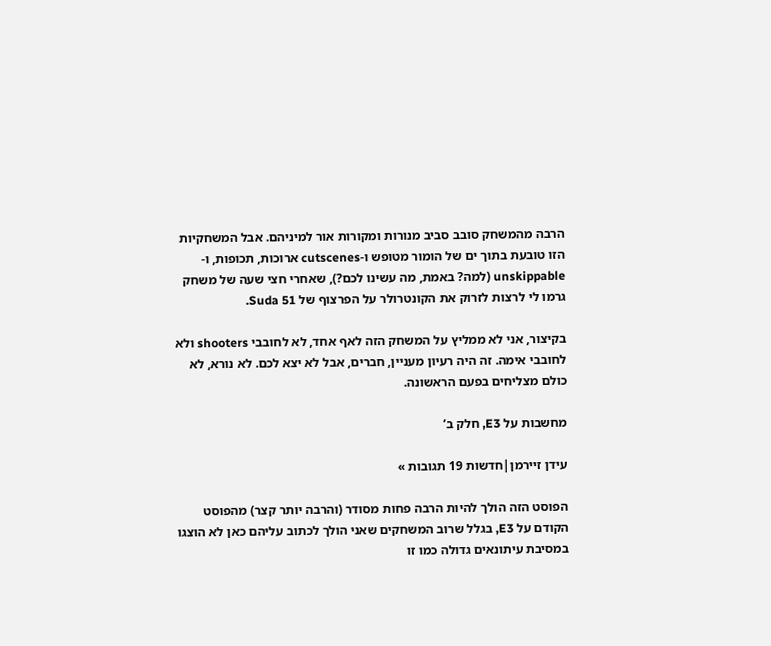הרבה מהמשחק סובב סביב מנורות ומקורות אור למיניהם. אבל המשחקיות הזו טובעת בתוך ים של הומור מטופש ו-cutscenes ארוכות, תכופות, ו-unskippable (למה? באמת, מה עשינו לכם?), שאחרי חצי שעה של משחק גרמו לי לרצות לזרוק את הקונטרולר על הפרצוף של Suda 51.

בקיצור, אני לא ממליץ על המשחק הזה לאף אחד, לא לחובבי shooters ולא לחובבי אימה. זה היה רעיון מעניין, חברים, אבל לא יצא לכם. לא נורא, לא כולם מצליחים בפעם הראשונה.

מחשבות על E3, חלק ב’

עידן זיירמן|חדשות 19 תגובות »

הפוסט הזה הולך להיות הרבה פחות מסודר (והרבה יותר קצר) מהפוסט הקודם על E3, בגלל שרוב המשחקים שאני הולך לכתוב עליהם כאן לא הוצגו במסיבת עיתונאים גדולה כמו זו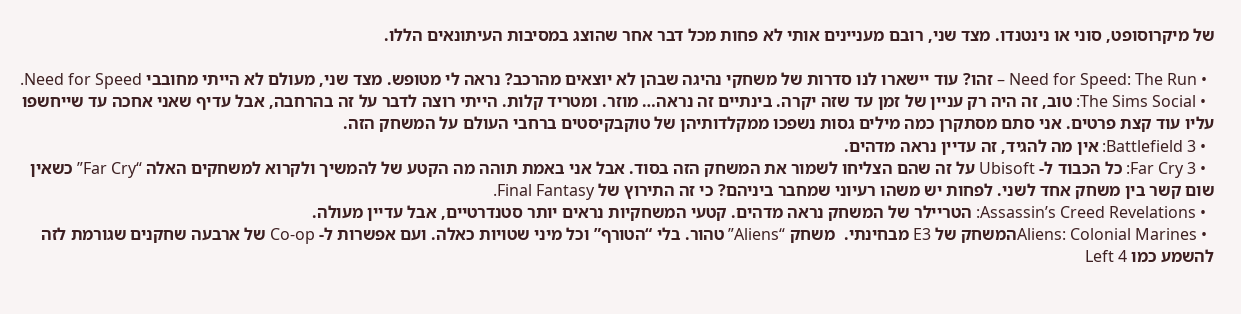של מיקרוסופט, סוני או נינטנדו. מצד שני, רובם מעניינים אותי לא פחות מכל דבר אחר שהוצג במסיבות העיתונאים הללו.

  • Need for Speed: The Run – זהו? עוד יישארו לנו סדרות של משחקי נהיגה שבהן לא יוצאים מהרכב? נראה לי מטופש. מצד שני, מעולם לא הייתי מחובבי Need for Speed.
  • The Sims Social: טוב, זה היה רק עניין של זמן עד שזה יקרה. בינתיים זה נראה… מוזר. ומטריד קלות. הייתי רוצה לדבר על זה בהרחבה, אבל עדיף שאני אחכה עד שייחשפו עליו עוד קצת פרטים. אני סתם מסתקרן כמה מילים גסות נשפכו ממקלדותיהן של טוקבקיסטים ברחבי העולם על המשחק הזה.
  • Battlefield 3: אין מה להגיד, זה עדיין נראה מדהים.
  • Far Cry 3: כל הכבוד ל- Ubisoft על זה שהם הצליחו לשמור את המשחק הזה בסוד. אבל אני באמת תוהה מה הקטע של להמשיך ולקרוא למשחקים האלה “Far Cry” כשאין שום קשר בין משחק אחד לשני. לפחות יש משהו רעיוני שמחבר ביניהם? כי זה התירוץ של Final Fantasy.
  • Assassin’s Creed Revelations: הטריילר של המשחק נראה מדהים. קטעי המשחקיות נראים יותר סטנדרטיים, אבל עדיין מעולה.
  • Aliens: Colonial Marinesהמשחק של E3 מבחינתי.  משחק “Aliens” טהור. בלי “הטורף” וכל מיני שטויות כאלה. ועם אפשרות ל- Co-op של ארבעה שחקנים שגורמת לזה להשמע כמו Left 4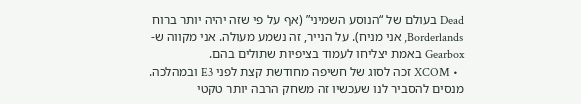Dead בעולם של “הנוסע השמיני” (אף על פי שזה יהיה יותר ברוח Borderlands, אני מניח). על הנייר, זה נשמע מעולה. אני מקווה ש- Gearbox באמת יצליחו לעמוד בציפיות שתולים בהם.
  • XCOM זכה לסוג של חשיפה מחודשת קצת לפני E3 ובמהלכה. מנסים להסביר לנו שעכשיו זה משחק הרבה יותר טקטי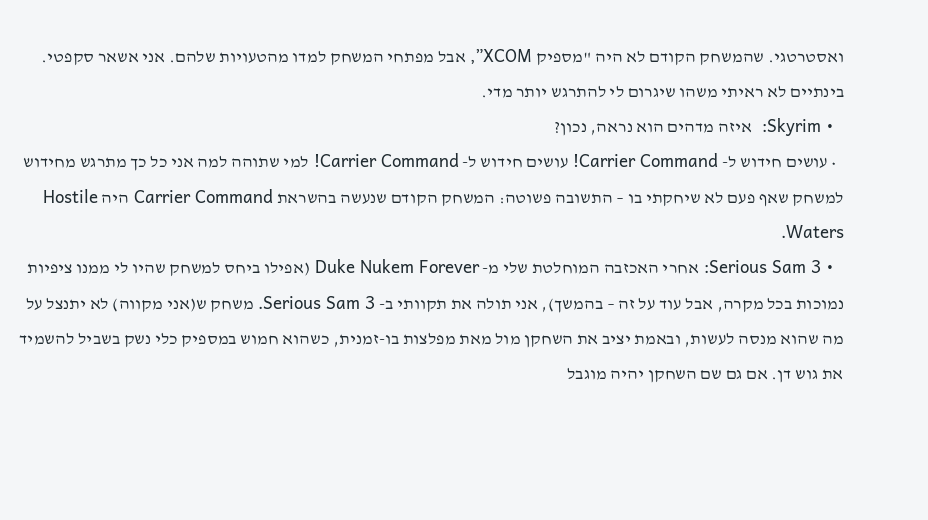ואסטרטגי. שהמשחק הקודם לא היה "מספיק XCOM”, אבל מפתחי המשחק למדו מהטעויות שלהם. אני אשאר סקפטי. בינתיים לא ראיתי משהו שיגרום לי להתרגש יותר מדי.
  • Skyrim:  איזה מדהים הוא נראה, נכון?
  • עושים חידוש ל- Carrier Command! עושים חידוש ל- Carrier Command! למי שתוהה למה אני כל כך מתרגש מחידוש למשחק שאף פעם לא שיחקתי בו – התשובה פשוטה: המשחק הקודם שנעשה בהשראת Carrier Command היה Hostile Waters.
  • Serious Sam 3: אחרי האכזבה המוחלטת שלי מ- Duke Nukem Forever (אפילו ביחס למשחק שהיו לי ממנו ציפיות נמוכות בכל מקרה, אבל עוד על זה – בהמשך), אני תולה את תקוותי ב- Serious Sam 3. משחק ש(אני מקווה) לא יתנצל על מה שהוא מנסה לעשות, ובאמת יציב את השחקן מול מאת מפלצות בו-זמנית, כשהוא חמוש במספיק כלי נשק בשביל להשמיד את גוש דן. אם גם שם השחקן יהיה מוגבל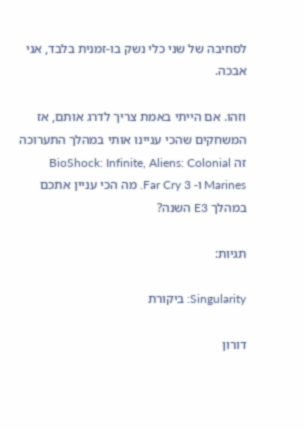לסחיבה של שני כלי נשק בו-זמנית בלבד, אני אבכה.

וזהו. אם הייתי באמת צריך לדרג אותם, אז המשחקים שהכי עניינו אותי במהלך התערוכה זה BioShock: Infinite, Aliens: Colonial Marines ו- Far Cry 3. מה הכי עניין אתכם במהלך E3 השנה?

תגיות:

Singularity: ביקורת

דורון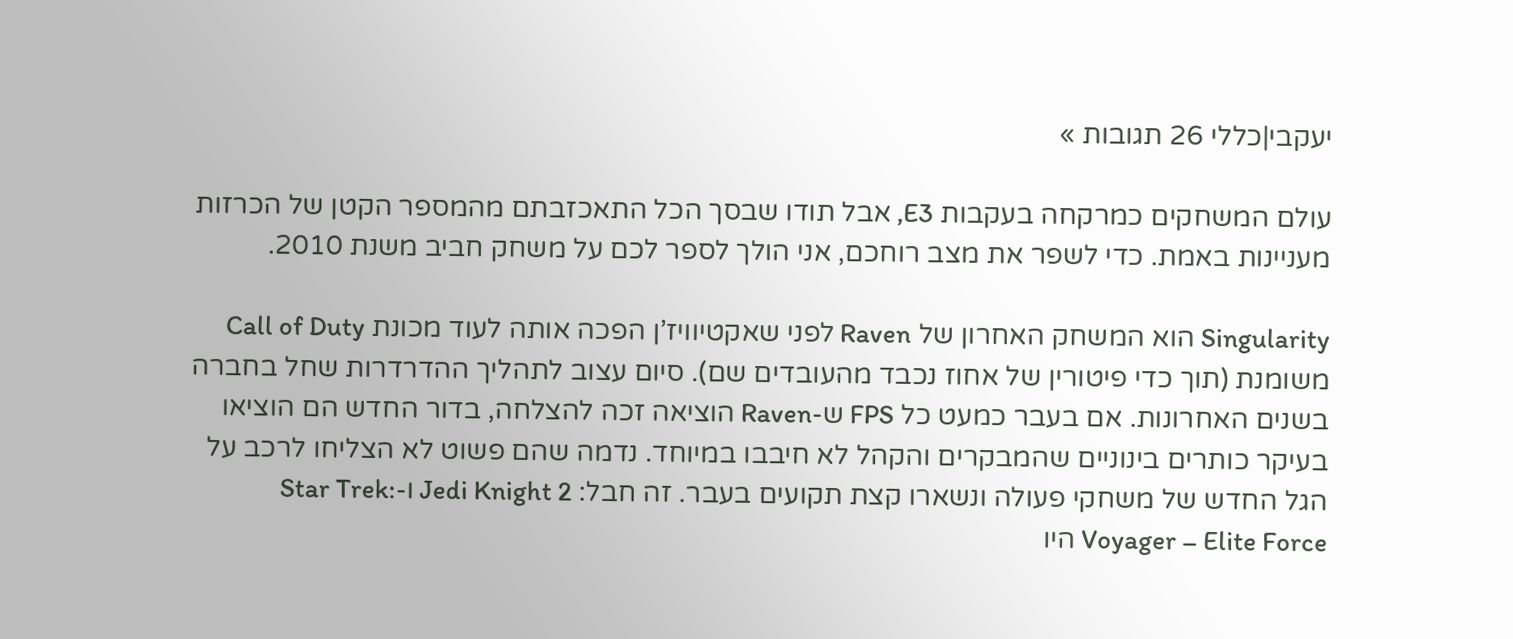יעקבי|כללי 26 תגובות »

עולם המשחקים כמרקחה בעקבות E3, אבל תודו שבסך הכל התאכזבתם מהמספר הקטן של הכרזות מעניינות באמת. כדי לשפר את מצב רוחכם, אני הולך לספר לכם על משחק חביב משנת 2010.

Singularity הוא המשחק האחרון של Raven לפני שאקטיוויז’ן הפכה אותה לעוד מכונת Call of Duty משומנת (תוך כדי פיטורין של אחוז נכבד מהעובדים שם). סיום עצוב לתהליך ההדרדרות שחל בחברה בשנים האחרונות. אם בעבר כמעט כל FPS ש-Raven הוציאה זכה להצלחה, בדור החדש הם הוציאו בעיקר כותרים בינוניים שהמבקרים והקהל לא חיבבו במיוחד. נדמה שהם פשוט לא הצליחו לרכב על הגל החדש של משחקי פעולה ונשארו קצת תקועים בעבר. זה חבל: Jedi Knight 2 ו-Star Trek: Voyager – Elite Force היו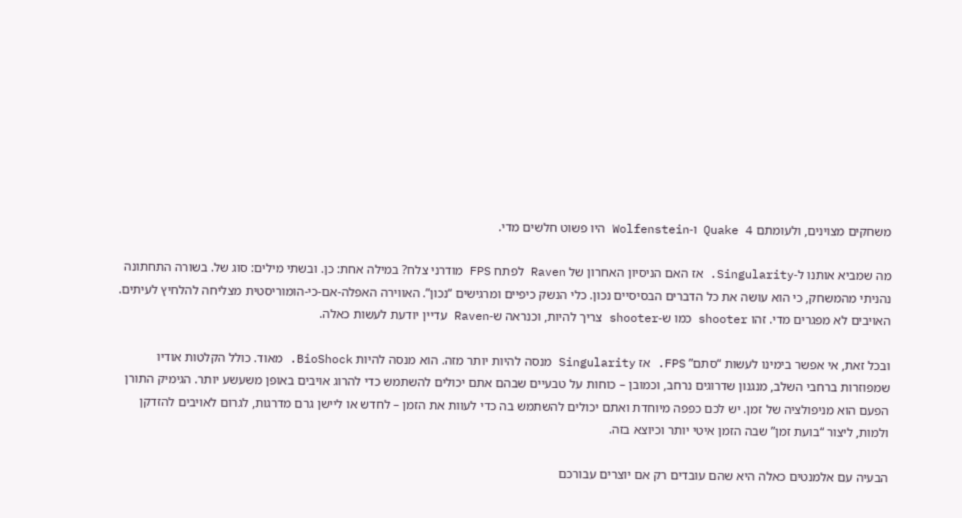משחקים מצוינים, ולעומתם Quake 4 ו-Wolfenstein היו פשוט חלשים מדי.

מה שמביא אותנו ל-Singularity. אז האם הניסיון האחרון של Raven לפתח FPS מודרני צלח? במילה אחת: כן. ובשתי מילים: סוג של. בשורה התחתונה נהניתי מהמשחק, כי הוא עושה את כל הדברים הבסיסיים נכון. כלי הנשק כיפיים ומרגישים “נכון”. האווירה האפלה-אם-כי-הומוריסטית מצליחה להלחיץ לעיתים. האויבים לא מפגרים מדי. זהו shooter כמו ש-shooter צריך להיות, וכנראה ש-Raven עדיין יודעת לעשות כאלה.

ובכל זאת, אי אפשר בימינו לעשות “סתם” FPS. אז Singularity מנסה להיות יותר מזה. הוא מנסה להיות BioShock. מאוד. כולל הקלטות אודיו שמפוזרות ברחבי השלב, מנגנון שדרוגים נרחב, וכמובן – כוחות על טבעיים שבהם אתם יכולים להשתמש כדי להרוג אויבים באופן משעשע יותר. הגימיק התורן הפעם הוא מניפולציה של זמן. יש לכם כפפה מיוחדת ואתם יכולים להשתמש בה כדי לעוות את הזמן – לחדש או ליישן גרם מדרגות, לגרום לאויבים להזדקן ולמות, ליצור “בועת זמן” שבה הזמן איטי יותר וכיוצא בזה.

הבעיה עם אלמנטים כאלה היא שהם עובדים רק אם יוצרים עבורכם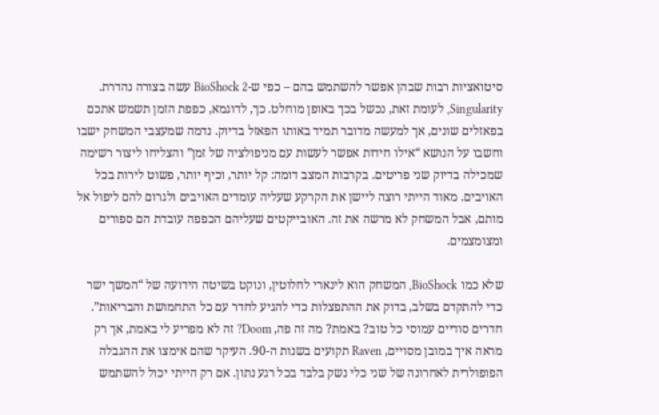סיטואציות רבות שבהן אפשר להשתמש בהם – כפי ש-BioShock 2 עשה בצורה נהדרת. Singularity, לעומת זאת, נכשל בכך באופן מוחלט. כך, לדוגמא, כפפת הזמן תשמש אתכם בפאזלים שונים, אך למעשה מדובר תמיד באותו הפאזל בדיוק. נדמה שמעצבי המשחק ישבו וחשבו על הנושא “אילו חידות אפשר לעשות עם מניפולציה של זמן” והצליחו ליצור רשימה שמכילה בדיוק שני פריטים. בקרבות המצב דומה: קל יותר, וכיף יותר, פשוט לירות בכל האויבים. מאוד הייתי רוצה ליישן את הקרקע שעליה עומדים האויבים ולגרום להם ליפול אל מותם, אבל המשחק לא מרשה את זה. האובייקטים שעליהם הכפפה עובדת הם ספורים ומצומצמים.

שלא כמו BioShock, המשחק הוא לינארי לחלוטין, ונוקט בשיטה הידועה של “המשך ישר כדי להתקדם בשלב, בדוק את ההתפצלות כדי להגיע לחדר עם כל התחמושת והבריאות”. חדרים סודיים עמוסי כל טוב? באמת? מה זה פה, Doom? זה לא מפריע לי באמת, אך רק מראה איך במובן מסויים, Raven תקועים בשנות ה-90. העיקר שהם אימצו את ההגבלה הפופולרית לאחרונה של שני כלי נשק בלבד בכל רגע נתון. אם רק הייתי יכול להשתמש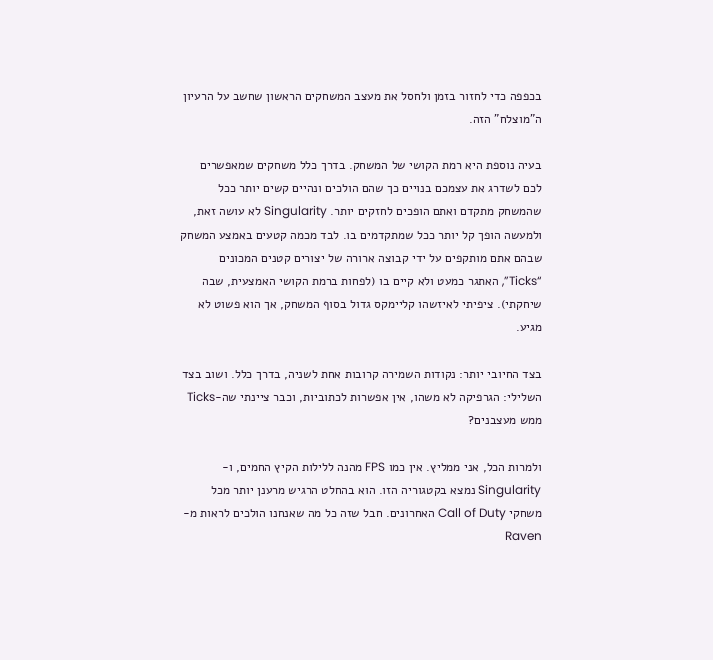בכפפה כדי לחזור בזמן ולחסל את מעצב המשחקים הראשון שחשב על הרעיון ה”מוצלח” הזה.

בעיה נוספת היא רמת הקושי של המשחק. בדרך כלל משחקים שמאפשרים לכם לשדרג את עצמכם בנויים כך שהם הולכים ונהיים קשים יותר ככל שהמשחק מתקדם ואתם הופכים לחזקים יותר. Singularity לא עושה זאת, ולמעשה הופך קל יותר ככל שמתקדמים בו. לבד מכמה קטעים באמצע המשחק שבהם אתם מותקפים על ידי קבוצה ארורה של יצורים קטנים המכונים “Ticks”, האתגר כמעט ולא קיים בו (לפחות ברמת הקושי האמצעית, שבה שיחקתי). ציפיתי לאיזשהו קליימקס גדול בסוף המשחק, אך הוא פשוט לא מגיע.

בצד החיובי יותר: נקודות השמירה קרובות אחת לשניה, בדרך כלל. ושוב בצד השלילי: הגרפיקה לא משהו, אין אפשרות לכתוביות, וכבר ציינתי שה-Ticks ממש מעצבנים?

ולמרות הכל, אני ממליץ. אין כמו FPS מהנה ללילות הקיץ החמים, ו-Singularity נמצא בקטגוריה הזו. הוא בהחלט הרגיש מרענן יותר מכל משחקי Call of Duty האחרונים. חבל שזה כל מה שאנחנו הולכים לראות מ-Raven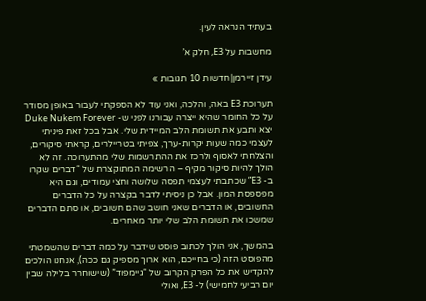בעתיד הנראה לעין.

מחשבות על E3, חלק א’

עידן זיירמן|חדשות 10 תגובות »

תערוכת E3 באה, והלכה, ואני עוד לא הספקתי לעבור באופן מסודר על כל החומר שהיא ייצרה עבורנו לפני ש- Duke Nukem Forever יצא ותבע את תשומת הלב המיידית שלי. אבל בכל זאת פיניתי לעצמי כמה שעות יקרות-ערך, צפיתי בטריילרים, קראתי סיקורים, והצלחתי לאסוף ולרכז את ההתרשמות שלי מהתערוכה. זה לא הולך להיות סיקור מקיף – הרשימה המתוקצרת של “דברים שקרו ב- E3” שכתבתי לעצמי תפסה שלושה וחצי עמודים, וגם היא מפספסת המון. אבל כן ניסיתי לדבר בקצרה על כל הדברים החשובים, או הדברים שאני חושב שהם חשובים, או סתם הדברים שמשכו את תשומת הלב שלי יותר מאחרים.

בהמשך, אני הולך לכתוב פוסט שידבר על כמה דברים שהשמטתי מהפוסט הזה (כי בחייכם, הוא ארוך מספיק גם ככה), אנחנו הולכים להקדיש את כל הפרק הקרוב של “גיימפוד” (שישוחרר בלילה שבין יום רביעי לחמישי) ל- E3, ואולי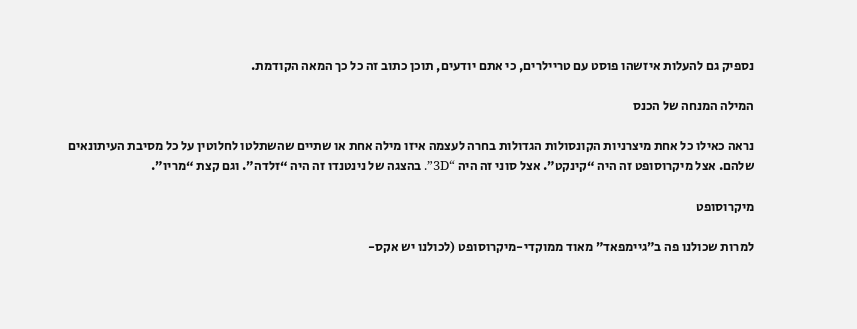נספיק גם להעלות איזשהו פוסט עם טריילרים, כי אתם יודעים, תוכן כתוב זה כל כך המאה הקודמת.

המילה המנחה של הכנס

נראה כאילו כל אחת מיצרניות הקונסולות הגדולות בחרה לעצמה איזו מילה אחת או שתיים שהשתלטו לחלוטין על כל מסיבת העיתונאים שלהם. אצל מיקרוסופט זה היה “קינקט”. אצל סוני זה היה “3D”. בהצגה של נינטנדו זה היה “זלדה”. וגם קצת “מריו”.

מיקרוסופט

למרות שכולנו פה ב”גיימפאד” מאוד ממוקדי-מיקרוסופט (לכולנו יש אקס-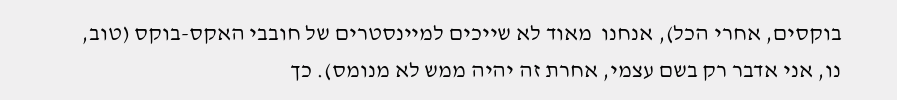בוקסים, אחרי הכל), אנחנו  מאוד לא שייכים למיינסטרים של חובבי האקס-בוקס (טוב, נו, אני אדבר רק בשם עצמי, אחרת זה יהיה ממש לא מנומס). כך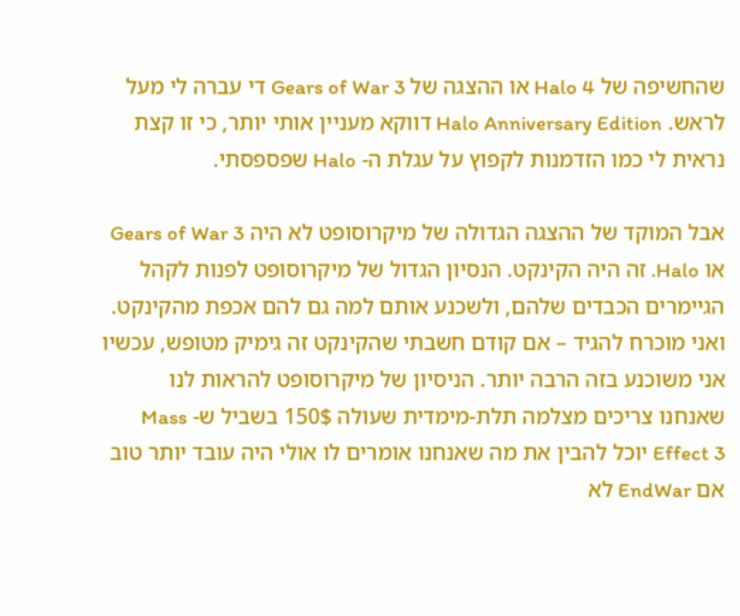שהחשיפה של Halo 4 או ההצגה של Gears of War 3 די עברה לי מעל לראש. Halo Anniversary Edition דווקא מעניין אותי יותר, כי זו קצת נראית לי כמו הזדמנות לקפוץ על עגלת ה- Halo שפספסתי.

אבל המוקד של ההצגה הגדולה של מיקרוסופט לא היה Gears of War 3 או Halo. זה היה הקינקט. הנסיון הגדול של מיקרוסופט לפנות לקהל הגיימרים הכבדים שלהם, ולשכנע אותם למה גם להם אכפת מהקינקט. ואני מוכרח להגיד – אם קודם חשבתי שהקינקט זה גימיק מטופש, עכשיו אני משוכנע בזה הרבה יותר. הניסיון של מיקרוסופט להראות לנו שאנחנו צריכים מצלמה תלת-מימדית שעולה 150$ בשביל ש- Mass Effect 3 יוכל להבין את מה שאנחנו אומרים לו אולי היה עובד יותר טוב אם EndWar לא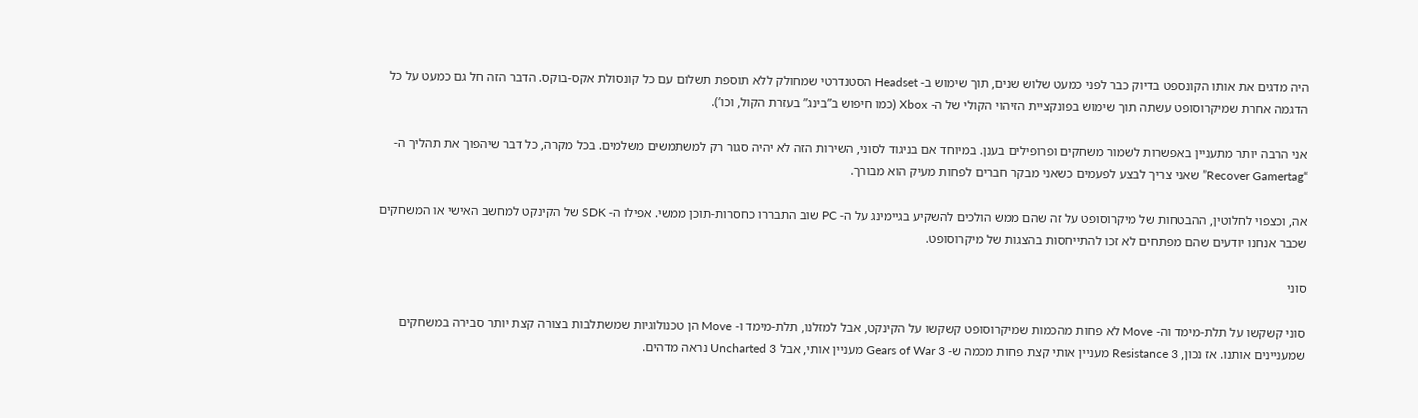היה מדגים את אותו הקונספט בדיוק כבר לפני כמעט שלוש שנים, תוך שימוש ב- Headset הסטנדרטי שמחולק ללא תוספת תשלום עם כל קונסולת אקס-בוקס. הדבר הזה חל גם כמעט על כל הדגמה אחרת שמיקרוסופט עשתה תוך שימוש בפונקציית הזיהוי הקולי של ה- Xbox (כמו חיפוש ב”בינג” בעזרת הקול, וכו’).

אני הרבה יותר מתעניין באפשרות לשמור משחקים ופרופילים בענן. במיוחד אם בניגוד לסוני, השירות הזה לא יהיה סגור רק למשתמשים משלמים. בכל מקרה, כל דבר שיהפוך את תהליך ה- “Recover Gamertag” שאני צריך לבצע לפעמים כשאני מבקר חברים לפחות מעיק הוא מבורך.

אה, וכצפוי לחלוטין, ההבטחות של מיקרוסופט על זה שהם ממש הולכים להשקיע בגיימינג על ה- PC שוב התבררו כחסרות-תוכן ממשי. אפילו ה- SDK של הקינקט למחשב האישי או המשחקים שכבר אנחנו יודעים שהם מפתחים לא זכו להתייחסות בהצגות של מיקרוסופט.

סוני

סוני קשקשו על תלת-מימד וה- Move לא פחות מהכמות שמיקרוסופט קשקשו על הקינקט, אבל למזלנו, תלת-מימד ו- Move הן טכנולוגיות שמשתלבות בצורה קצת יותר סבירה במשחקים שמעניינים אותנו. אז נכון, Resistance 3 מעניין אותי קצת פחות מכמה ש- Gears of War 3 מעניין אותי, אבל Uncharted 3 נראה מדהים.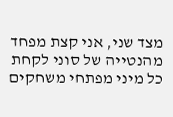מצד שני, אני קצת מפחד מהנטייה של סוני לקחת כל מיני מפתחי משחקים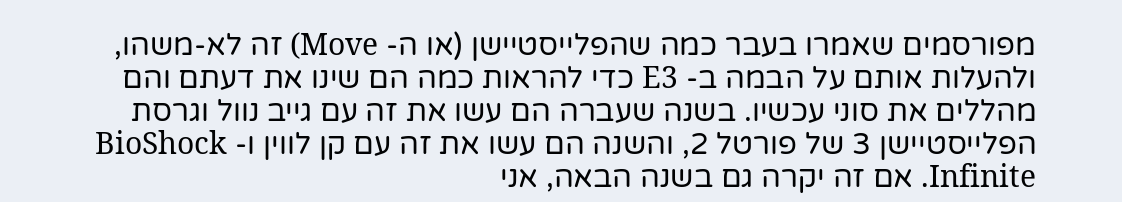מפורסמים שאמרו בעבר כמה שהפלייסטיישן (או ה- Move) זה לא-משהו, ולהעלות אותם על הבמה ב- E3 כדי להראות כמה הם שינו את דעתם והם מהללים את סוני עכשיו. בשנה שעברה הם עשו את זה עם גייב נוול וגרסת הפלייסטיישן 3 של פורטל 2, והשנה הם עשו את זה עם קן לווין ו- BioShock Infinite. אם זה יקרה גם בשנה הבאה, אני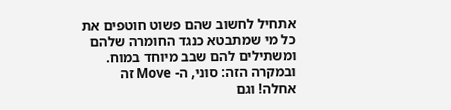אתחיל לחשוב שהם פשוט חוטפים את כל מי שמתבטא כנגד החומרה שלהם ומשתילים להם שבב מיוחד במוח. ובמקרה הזה: סוני, ה- Move זה אחלה! וגם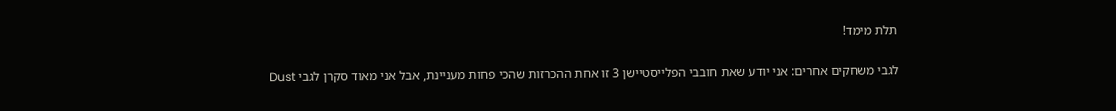תלת מימד!

לגבי משחקים אחרים: אני יודע שאת חובבי הפלייסטיישן 3 זו אחת ההכרזות שהכי פחות מעניינת, אבל אני מאוד סקרן לגבי Dust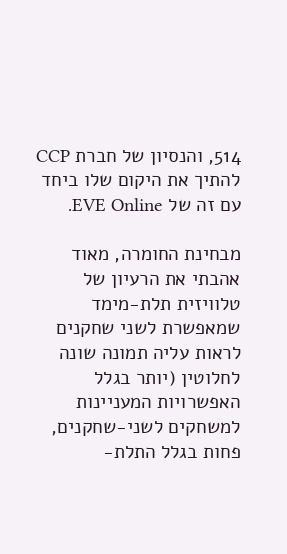514, והנסיון של חברת CCP להתיך את היקום שלו ביחד עם זה של EVE Online.

מבחינת החומרה, מאוד אהבתי את הרעיון של טלוויזית תלת-מימד שמאפשרת לשני שחקנים לראות עליה תמונה שונה לחלוטין (יותר בגלל האפשרויות המעניינות למשחקים לשני-שחקנים, פחות בגלל התלת-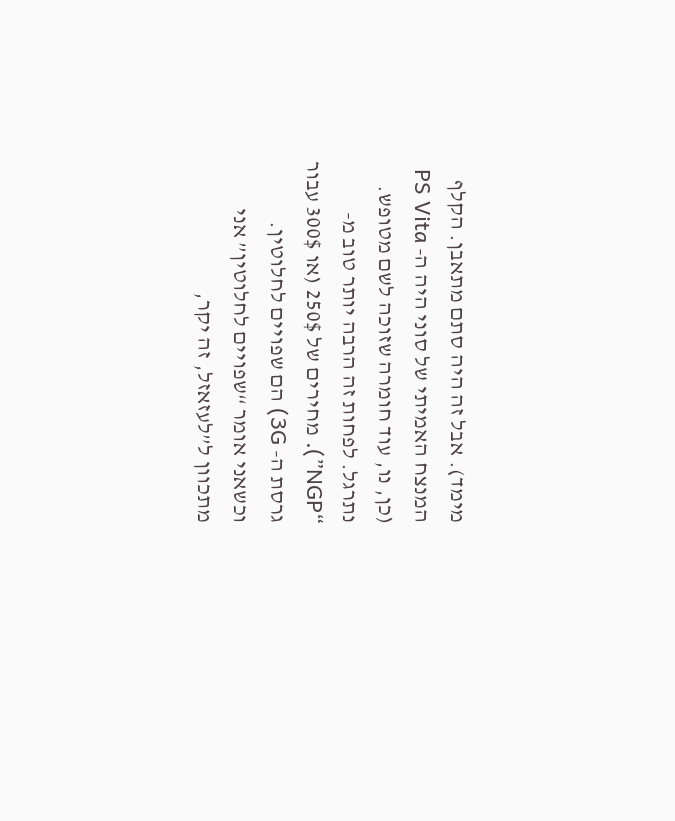מימד). אבל זה היה סתם מתאבן. הקלף המנצח האמיתי של סוני היה ה- PS Vita (כן, נו, עוד חומרה שזוכה לשם מטופש. נתרגל. לפחות זה הרבה יותר טוב מ- “NGP”). מחירים של 250$ (או 300$ עבור גרסת ה- 3G) הם שפויים לחלוטין. וכשאני אומר “שפויים לחלוטין” אני מתכוון ל”לעזאזל, זה יקר,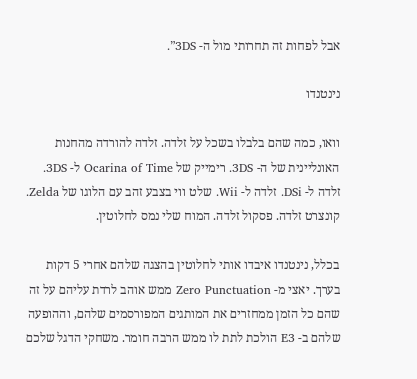אבל לפחות זה תחרותי מול ה- 3DS”.

נינטנדו

וואו, כמה שהם בלבלו בשכל על זלדה. זלדה להורדה מהחנות האונליינית של ה- 3DS. רימייק של Ocarina of Time ל- 3DS. זלדה ל- DSi. זלדה ל- Wii. שלט ווי בצבע זהב עם הלוגו של Zelda. קונצרט זלדה. פסקול זלדה. המוח שלי נמס לחלוטין.

בכלל, נינטנדו איבדו אותי לחלוטין בהצגה שלהם אחרי 5 דקות בערך. יאצי מ- Zero Punctuation ממש אוהב לרדת עליהם על זה שהם כל הזמן ממחזרים את המותגים המפורסמים שלהם, וההופעה שלהם ב- E3 הולכת לתת לו ממש הרבה חומר. משחקי הדגל שלכם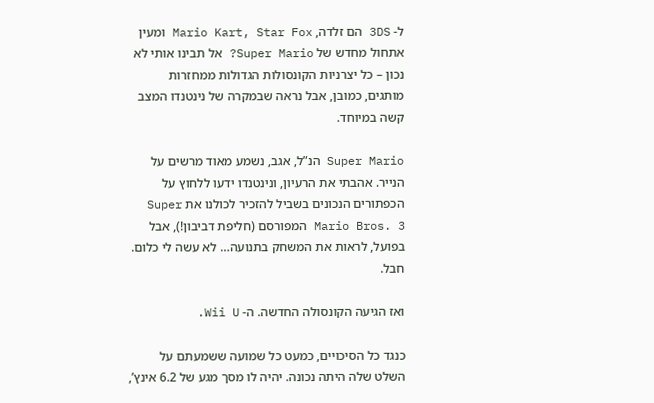ל- 3DS הם זלדה, Mario Kart, Star Fox ומעין אתחול מחדש של Super Mario? אל תבינו אותי לא נכון – כל יצרניות הקונסולות הגדולות ממחזרות מותגים, כמובן, אבל נראה שבמקרה של נינטנדו המצב קשה במיוחד.

Super Mario הנ”ל, אגב, נשמע מאוד מרשים על הנייר. אהבתי את הרעיון, ונינטנדו ידעו ללחוץ על הכפתורים הנכונים בשביל להזכיר לכולנו את Super Mario Bros. 3 המפורסם (חליפת דביבון!), אבל בפועל, לראות את המשחק בתנועה… לא עשה לי כלום. חבל.

ואז הגיעה הקונסולה החדשה. ה- Wii U.

כנגד כל הסיכויים, כמעט כל שמועה ששמעתם על השלט שלה היתה נכונה. יהיה לו מסך מגע של 6.2 אינץ’,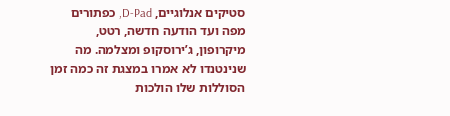סטיקים אנלוגיים, D-Pad, כפתורים מפה ועד הודעה חדשה, רטט, מיקרופון, ג’ירוסקופ ומצלמה. מה שנינטנדו לא אמרו במצגת זה כמה זמן הסוללות שלו הולכות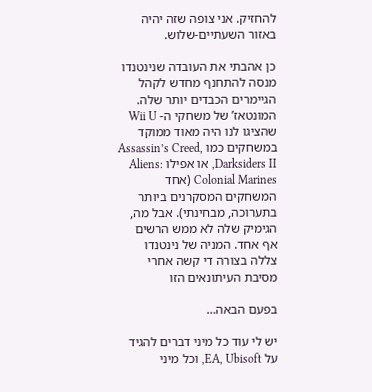להחזיק. אני צופה שזה יהיה באזור השעתיים-שלוש.

כן אהבתי את העובדה שנינטנדו מנסה להתחנף מחדש לקהל הגיימרים הכבדים יותר שלה. המונטאז’ של משחקי ה- Wii U שהציגו לנו היה מאוד ממוקד במשחקים כמו Assassin’s Creed, Darksiders II, או אפילו Aliens: Colonial Marines (אחד המשחקים המסקרנים ביותר בתערוכה, מבחינתי). אבל מה, הגימיק שלה לא ממש הרשים אף אחד. המניה של נינטנדו צללה בצורה די קשה אחרי מסיבת העיתונאים הזו

בפעם הבאה…

יש לי עוד כל מיני דברים להגיד על EA, Ubisoft, וכל מיני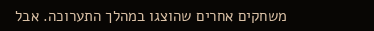משחקים אחרים שהוצגו במהלך התערוכה. אבל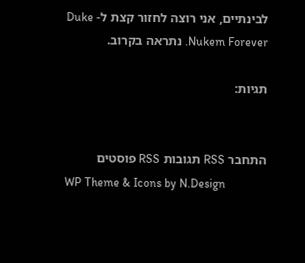לבינתיים, אני רוצה לחזור קצת ל- Duke Nukem Forever. נתראה בקרוב.

תגיות:


התחבר RSS תגובות RSS פוסטים
WP Theme & Icons by N.Design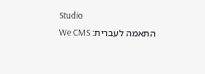Studio
התאמה לעברית: We CMS